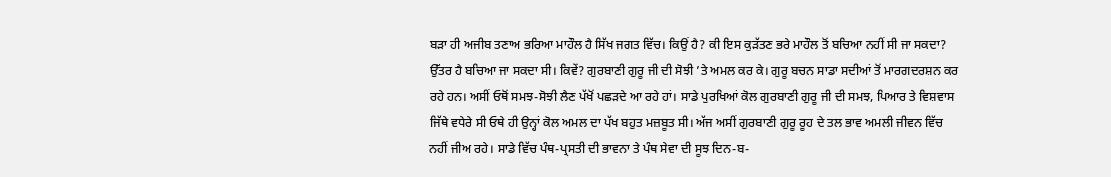ਬੜਾ ਹੀ ਅਜੀਬ ਤਣਾਅ ਭਰਿਆ ਮਾਹੌਲ ਹੈ ਸਿੱਖ ਜਗਤ ਵਿੱਚ। ਕਿਉਂ ਹੈ? ਕੀ ਇਸ ਕੁੜੱਤਣ ਭਰੇ ਮਾਹੌਲ ਤੋਂ ਬਚਿਆ ਨਹੀਂ ਸੀ ਜਾ ਸਕਦਾ? ਉੱਤਰ ਹੈ ਬਚਿਆ ਜਾ ਸਕਦਾ ਸੀ। ਕਿਵੇਂ? ਗੁਰਬਾਣੀ ਗੁਰੂ ਜੀ ਦੀ ਸੋਝੀ ’ਤੇ ਅਮਲ ਕਰ ਕੇ। ਗੁਰੂ ਬਚਨ ਸਾਡਾ ਸਦੀਆਂ ਤੋਂ ਮਾਰਗਦਰਸ਼ਨ ਕਰ ਰਹੇ ਹਨ। ਅਸੀਂ ਓਥੋਂ ਸਮਝ-ਸੋਝੀ ਲੈਣ ਪੱਖੋਂ ਪਛੜਦੇ ਆ ਰਹੇ ਹਾਂ। ਸਾਡੇ ਪੁਰਖਿਆਂ ਕੋਲ ਗੁਰਬਾਣੀ ਗੁਰੂ ਜੀ ਦੀ ਸਮਝ, ਪਿਆਰ ਤੇ ਵਿਸ਼ਵਾਸ ਜਿੱਥੇ ਵਧੇਰੇ ਸੀ ਓਥੇ ਹੀ ਉਨ੍ਹਾਂ ਕੋਲ ਅਮਲ ਦਾ ਪੱਖ ਬਹੁਤ ਮਜ਼ਬੂਤ ਸੀ। ਅੱਜ ਅਸੀਂ ਗੁਰਬਾਣੀ ਗੁਰੂ ਰੂਹ ਦੇ ਤਲ ਭਾਵ ਅਮਲੀ ਜੀਵਨ ਵਿੱਚ ਨਹੀਂ ਜੀਅ ਰਹੇ। ਸਾਡੇ ਵਿੱਚ ਪੰਥ-ਪ੍ਰਸਤੀ ਦੀ ਭਾਵਨਾ ਤੇ ਪੰਥ ਸੇਵਾ ਦੀ ਸੂਝ ਦਿਨ-ਬ-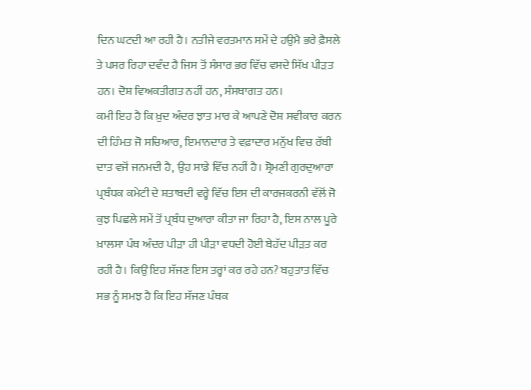ਦਿਨ ਘਟਦੀ ਆ ਰਹੀ ਹੈ। ਨਤੀਜੇ ਵਰਤਮਾਨ ਸਮੇਂ ਦੇ ਹਉਮੈ ਭਰੇ ਫ਼ੈਸਲੇ ਤੇ ਪਸਰ ਰਿਹਾ ਦਵੰਦ ਹੈ ਜਿਸ ਤੋਂ ਸੰਸਾਰ ਭਰ ਵਿੱਚ ਵਸਦੇ ਸਿੱਖ ਪੀੜਤ ਹਨ। ਦੋਸ਼ ਵਿਅਕਤੀਗਤ ਨਹੀਂ ਹਨ, ਸੰਸਥਾਗਤ ਹਨ।
ਕਮੀ ਇਹ ਹੈ ਕਿ ਖ਼ੁਦ ਅੰਦਰ ਝਾਤ ਮਾਰ ਕੇ ਆਪਣੇ ਦੋਸ਼ ਸਵੀਕਾਰ ਕਰਨ ਦੀ ਹਿੰਮਤ ਜੋ ਸਚਿਆਰ, ਇਮਾਨਦਾਰ ਤੇ ਵਫ਼ਾਦਾਰ ਮਨੁੱਖ ਵਿਚ ਰੱਬੀ ਦਾਤ ਵਜੋਂ ਜਨਮਦੀ ਹੈ, ਉਹ ਸਾਡੇ ਵਿੱਚ ਨਹੀਂ ਹੈ। ਸ਼੍ਰੋਮਣੀ ਗੁਰਦੁਆਰਾ ਪ੍ਰਬੰਧਕ ਕਮੇਟੀ ਦੇ ਸ਼ਤਾਬਦੀ ਵਰ੍ਹੇ ਵਿੱਚ ਇਸ ਦੀ ਕਾਰਜਕਰਨੀ ਵੱਲੋਂ ਜੋ ਕੁਝ ਪਿਛਲੇ ਸਮੇਂ ਤੋਂ ਪ੍ਰਬੰਧ ਦੁਆਰਾ ਕੀਤਾ ਜਾ ਰਿਹਾ ਹੈ, ਇਸ ਨਾਲ ਪੂਰੇ ਖ਼ਾਲਸਾ ਪੰਥ ਅੰਦਰ ਪੀੜਾ ਹੀ ਪੀੜਾ ਵਧਦੀ ਹੋਈ ਬੇਹੱਦ ਪੀੜਤ ਕਰ ਰਹੀ ਹੈ। ਕਿਉਂ ਇਹ ਸੱਜਣ ਇਸ ਤਰ੍ਹਾਂ ਕਰ ਰਹੇ ਹਨ? ਬਹੁਤਾਤ ਵਿੱਚ ਸਭ ਨੂੰ ਸਮਝ ਹੈ ਕਿ ਇਹ ਸੱਜਣ ਪੰਥਕ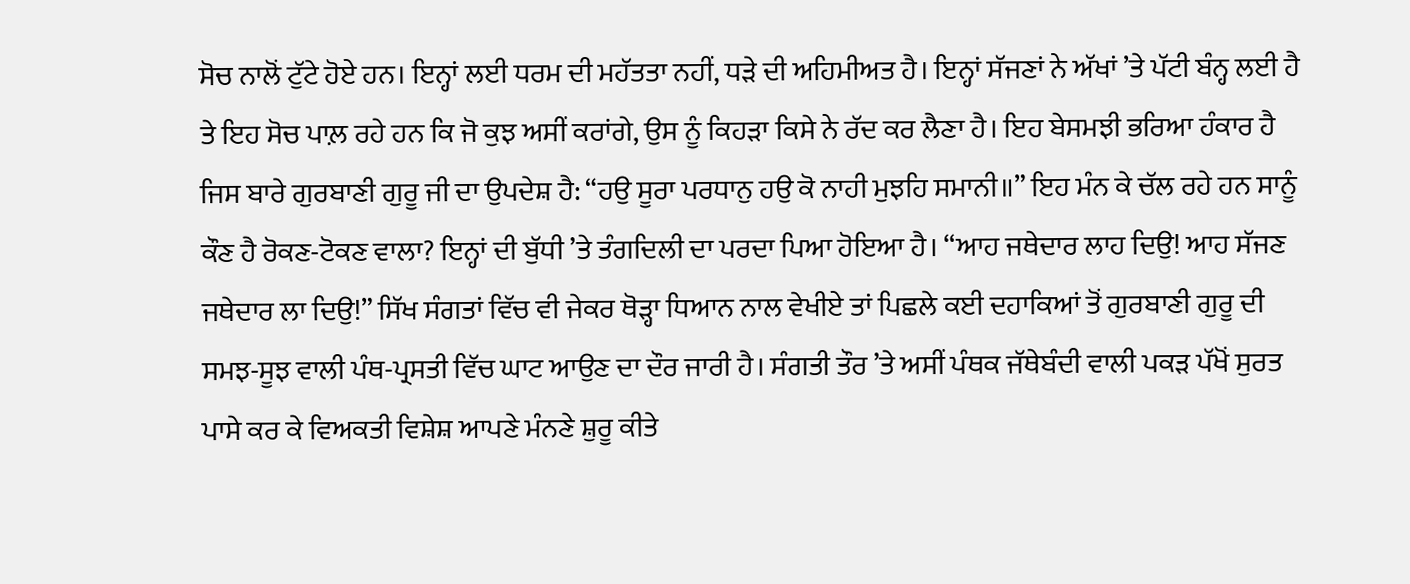ਸੋਚ ਨਾਲੋਂ ਟੁੱਟੇ ਹੋਏ ਹਨ। ਇਨ੍ਹਾਂ ਲਈ ਧਰਮ ਦੀ ਮਹੱਤਤਾ ਨਹੀਂ, ਧੜੇ ਦੀ ਅਹਿਮੀਅਤ ਹੈ। ਇਨ੍ਹਾਂ ਸੱਜਣਾਂ ਨੇ ਅੱਖਾਂ ’ਤੇ ਪੱਟੀ ਬੰਨ੍ਹ ਲਈ ਹੈ ਤੇ ਇਹ ਸੋਚ ਪਾਲ਼ ਰਹੇ ਹਨ ਕਿ ਜੋ ਕੁਝ ਅਸੀਂ ਕਰਾਂਗੇ, ਉਸ ਨੂੰ ਕਿਹੜਾ ਕਿਸੇ ਨੇ ਰੱਦ ਕਰ ਲੈਣਾ ਹੈ। ਇਹ ਬੇਸਮਝੀ ਭਰਿਆ ਹੰਕਾਰ ਹੈ ਜਿਸ ਬਾਰੇ ਗੁਰਬਾਣੀ ਗੁਰੂ ਜੀ ਦਾ ਉਪਦੇਸ਼ ਹੈ: “ਹਉ ਸੂਰਾ ਪਰਧਾਨੁ ਹਉ ਕੋ ਨਾਹੀ ਮੁਝਹਿ ਸਮਾਨੀ॥” ਇਹ ਮੰਨ ਕੇ ਚੱਲ ਰਹੇ ਹਨ ਸਾਨੂੰ ਕੌਣ ਹੈ ਰੋਕਣ-ਟੋਕਣ ਵਾਲਾ? ਇਨ੍ਹਾਂ ਦੀ ਬੁੱਧੀ ’ਤੇ ਤੰਗਦਿਲੀ ਦਾ ਪਰਦਾ ਪਿਆ ਹੋਇਆ ਹੈ। “ਆਹ ਜਥੇਦਾਰ ਲਾਹ ਦਿਉ! ਆਹ ਸੱਜਣ ਜਥੇਦਾਰ ਲਾ ਦਿਉ!” ਸਿੱਖ ਸੰਗਤਾਂ ਵਿੱਚ ਵੀ ਜੇਕਰ ਥੋੜ੍ਹਾ ਧਿਆਨ ਨਾਲ ਵੇਖੀਏ ਤਾਂ ਪਿਛਲੇ ਕਈ ਦਹਾਕਿਆਂ ਤੋਂ ਗੁਰਬਾਣੀ ਗੁਰੂ ਦੀ ਸਮਝ-ਸੂਝ ਵਾਲੀ ਪੰਥ-ਪ੍ਰਸਤੀ ਵਿੱਚ ਘਾਟ ਆਉਣ ਦਾ ਦੌਰ ਜਾਰੀ ਹੈ। ਸੰਗਤੀ ਤੌਰ ’ਤੇ ਅਸੀਂ ਪੰਥਕ ਜੱਥੇਬੰਦੀ ਵਾਲੀ ਪਕੜ ਪੱਖੋਂ ਸੁਰਤ ਪਾਸੇ ਕਰ ਕੇ ਵਿਅਕਤੀ ਵਿਸ਼ੇਸ਼ ਆਪਣੇ ਮੰਨਣੇ ਸ਼ੁਰੂ ਕੀਤੇ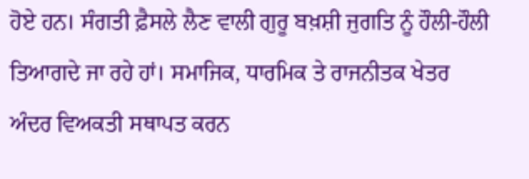ਹੋਏ ਹਨ। ਸੰਗਤੀ ਫ਼ੈਸਲੇ ਲੈਣ ਵਾਲੀ ਗੁਰੂ ਬਖ਼ਸ਼ੀ ਜੁਗਤਿ ਨੂੰ ਹੌਲੀ-ਹੌਲੀ ਤਿਆਗਦੇ ਜਾ ਰਹੇ ਹਾਂ। ਸਮਾਜਿਕ, ਧਾਰਮਿਕ ਤੇ ਰਾਜਨੀਤਕ ਖੇਤਰ ਅੰਦਰ ਵਿਅਕਤੀ ਸਥਾਪਤ ਕਰਨ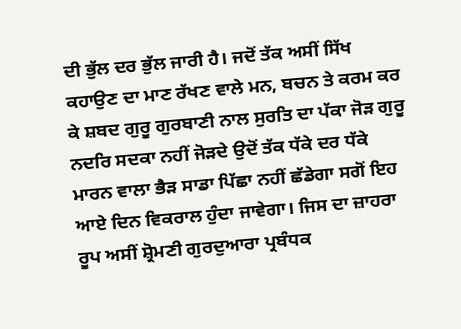ਦੀ ਭੁੱਲ ਦਰ ਭੁੱਲ ਜਾਰੀ ਹੈ। ਜਦੋਂ ਤੱਕ ਅਸੀਂ ਸਿੱਖ ਕਹਾਉਣ ਦਾ ਮਾਣ ਰੱਖਣ ਵਾਲੇ ਮਨ, ਬਚਨ ਤੇ ਕਰਮ ਕਰ ਕੇ ਸ਼ਬਦ ਗੁਰੂ ਗੁਰਬਾਣੀ ਨਾਲ ਸੁਰਤਿ ਦਾ ਪੱਕਾ ਜੋੜ ਗੁਰੂ ਨਦਰਿ ਸਦਕਾ ਨਹੀਂ ਜੋੜਦੇ ਉਦੋਂ ਤੱਕ ਧੱਕੇ ਦਰ ਧੱਕੇ ਮਾਰਨ ਵਾਲਾ ਭੈੜ ਸਾਡਾ ਪਿੱਛਾ ਨਹੀਂ ਛੱਡੇਗਾ ਸਗੋਂ ਇਹ ਆਏ ਦਿਨ ਵਿਕਰਾਲ ਹੁੰਦਾ ਜਾਵੇਗਾ। ਜਿਸ ਦਾ ਜ਼ਾਹਰਾ ਰੂਪ ਅਸੀਂ ਸ਼੍ਰੋਮਣੀ ਗੁਰਦੁਆਰਾ ਪ੍ਰਬੰਧਕ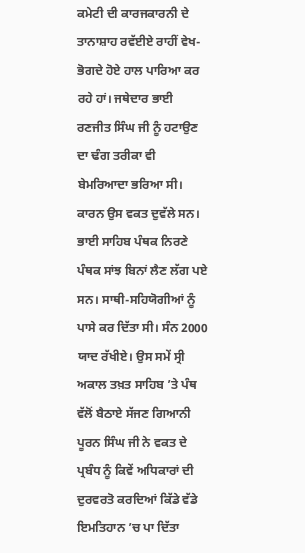ਕਮੇਟੀ ਦੀ ਕਾਰਜਕਾਰਨੀ ਦੇ ਤਾਨਾਸ਼ਾਹ ਰਵੱਈਏ ਰਾਹੀਂ ਵੇਖ-ਭੋਗਦੇ ਹੋਏ ਹਾਲ ਪਾਰਿਆ ਕਰ ਰਹੇ ਹਾਂ। ਜਥੇਦਾਰ ਭਾਈ ਰਣਜੀਤ ਸਿੰਘ ਜੀ ਨੂੰ ਹਟਾਉਣ ਦਾ ਢੰਗ ਤਰੀਕਾ ਵੀ ਬੇਮਰਿਆਦਾ ਭਰਿਆ ਸੀ।
ਕਾਰਨ ਉਸ ਵਕਤ ਦੁਵੱਲੇ ਸਨ। ਭਾਈ ਸਾਹਿਬ ਪੰਥਕ ਨਿਰਣੇ ਪੰਥਕ ਸਾਂਝ ਬਿਨਾਂ ਲੈਣ ਲੱਗ ਪਏ ਸਨ। ਸਾਥੀ-ਸਹਿਯੋਗੀਆਂ ਨੂੰ ਪਾਸੇ ਕਰ ਦਿੱਤਾ ਸੀ। ਸੰਨ 2000 ਯਾਦ ਰੱਖੀਏ। ਉਸ ਸਮੇਂ ਸ੍ਰੀ ਅਕਾਲ ਤਖ਼ਤ ਸਾਹਿਬ ’ਤੇ ਪੰਥ ਵੱਲੋਂ ਬੈਠਾਏ ਸੱਜਣ ਗਿਆਨੀ ਪੂਰਨ ਸਿੰਘ ਜੀ ਨੇ ਵਕਤ ਦੇ ਪ੍ਰਬੰਧ ਨੂੰ ਕਿਵੇਂ ਅਧਿਕਾਰਾਂ ਦੀ ਦੁਰਵਰਤੋ ਕਰਦਿਆਂ ਕਿੱਡੇ ਵੱਡੇ ਇਮਤਿਹਾਨ ’ਚ ਪਾ ਦਿੱਤਾ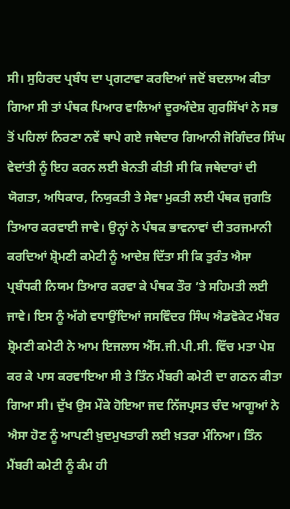ਸੀ। ਸੁਹਿਰਦ ਪ੍ਰਬੰਧ ਦਾ ਪ੍ਰਗਟਾਵਾ ਕਰਦਿਆਂ ਜਦੋਂ ਬਦਲਾਅ ਕੀਤਾ ਗਿਆ ਸੀ ਤਾਂ ਪੰਥਕ ਪਿਆਰ ਵਾਲਿਆਂ ਦੂਰਅੰਦੇਸ਼ ਗੁਰਸਿੱਖਾਂ ਨੇ ਸਭ ਤੋਂ ਪਹਿਲਾਂ ਨਿਰਣਾ ਨਵੇਂ ਥਾਪੇ ਗਏ ਜਥੇਦਾਰ ਗਿਆਨੀ ਜੋਗਿੰਦਰ ਸਿੰਘ ਵੇਦਾਂਤੀ ਨੂੰ ਇਹ ਕਰਨ ਲਈ ਬੇਨਤੀ ਕੀਤੀ ਸੀ ਕਿ ਜਥੇਦਾਰਾਂ ਦੀ ਯੋਗਤਾ, ਅਧਿਕਾਰ, ਨਿਯੁਕਤੀ ਤੇ ਸੇਵਾ ਮੁਕਤੀ ਲਈ ਪੰਥਕ ਜੁਗਤਿ ਤਿਆਰ ਕਰਵਾਈ ਜਾਵੇ। ਉਨ੍ਹਾਂ ਨੇ ਪੰਥਕ ਭਾਵਨਾਵਾਂ ਦੀ ਤਰਜਮਾਨੀ ਕਰਦਿਆਂ ਸ਼੍ਰੋਮਣੀ ਕਮੇਟੀ ਨੂੰ ਆਦੇਸ਼ ਦਿੱਤਾ ਸੀ ਕਿ ਤੁਰੰਤ ਐਸਾ ਪ੍ਰਬੰਧਕੀ ਨਿਯਮ ਤਿਆਰ ਕਰਵਾ ਕੇ ਪੰਥਕ ਤੌਰ ’ਤੇ ਸਹਿਮਤੀ ਲਈ ਜਾਵੇ। ਇਸ ਨੂੰ ਅੱਗੇ ਵਧਾਉਂਦਿਆਂ ਜਸਵਿੰਦਰ ਸਿੰਘ ਐਡਵੋਕੇਟ ਮੈਂਬਰ ਸ਼੍ਰੋਮਣੀ ਕਮੇਟੀ ਨੇ ਆਮ ਇਜਲਾਸ ਐੱਸ.ਜੀ.ਪੀ.ਸੀ. ਵਿੱਚ ਮਤਾ ਪੇਸ਼ ਕਰ ਕੇ ਪਾਸ ਕਰਵਾਇਆ ਸੀ ਤੇ ਤਿੰਨ ਮੈਂਬਰੀ ਕਮੇਟੀ ਦਾ ਗਠਨ ਕੀਤਾ ਗਿਆ ਸੀ। ਦੁੱਖ ਉਸ ਮੌਕੇ ਹੋਇਆ ਜਦ ਨਿੱਜਪ੍ਰਸਤ ਚੰਦ ਆਗੂਆਂ ਨੇ ਐਸਾ ਹੋਣ ਨੂੰ ਆਪਣੀ ਖ਼ੁਦਮੁਖਤਾਰੀ ਲਈ ਖ਼ਤਰਾ ਮੰਨਿਆ। ਤਿੰਨ ਮੈਂਬਰੀ ਕਮੇਟੀ ਨੂੰ ਕੰਮ ਹੀ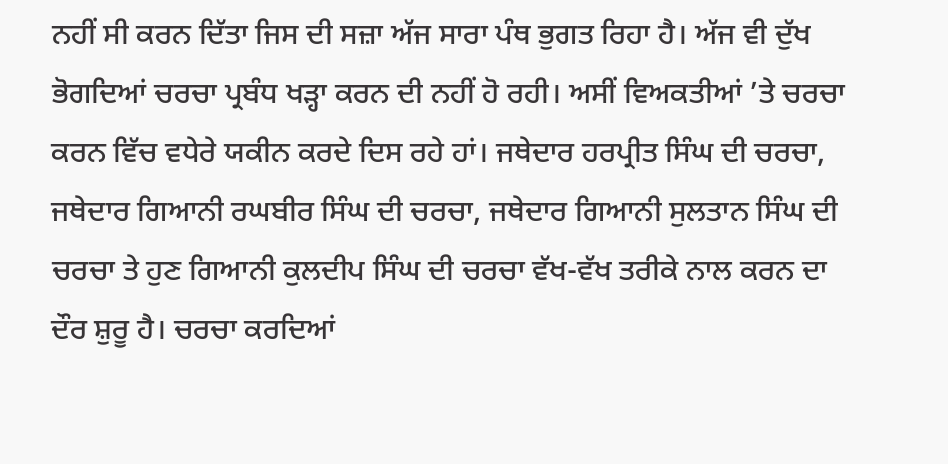ਨਹੀਂ ਸੀ ਕਰਨ ਦਿੱਤਾ ਜਿਸ ਦੀ ਸਜ਼ਾ ਅੱਜ ਸਾਰਾ ਪੰਥ ਭੁਗਤ ਰਿਹਾ ਹੈ। ਅੱਜ ਵੀ ਦੁੱਖ ਭੋਗਦਿਆਂ ਚਰਚਾ ਪ੍ਰਬੰਧ ਖੜ੍ਹਾ ਕਰਨ ਦੀ ਨਹੀਂ ਹੋ ਰਹੀ। ਅਸੀਂ ਵਿਅਕਤੀਆਂ ’ਤੇ ਚਰਚਾ ਕਰਨ ਵਿੱਚ ਵਧੇਰੇ ਯਕੀਨ ਕਰਦੇ ਦਿਸ ਰਹੇ ਹਾਂ। ਜਥੇਦਾਰ ਹਰਪ੍ਰੀਤ ਸਿੰਘ ਦੀ ਚਰਚਾ, ਜਥੇਦਾਰ ਗਿਆਨੀ ਰਘਬੀਰ ਸਿੰਘ ਦੀ ਚਰਚਾ, ਜਥੇਦਾਰ ਗਿਆਨੀ ਸੁਲਤਾਨ ਸਿੰਘ ਦੀ ਚਰਚਾ ਤੇ ਹੁਣ ਗਿਆਨੀ ਕੁਲਦੀਪ ਸਿੰਘ ਦੀ ਚਰਚਾ ਵੱਖ-ਵੱਖ ਤਰੀਕੇ ਨਾਲ ਕਰਨ ਦਾ ਦੌਰ ਸ਼ੁਰੂ ਹੈ। ਚਰਚਾ ਕਰਦਿਆਂ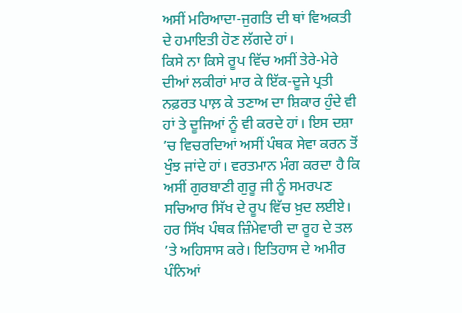ਅਸੀਂ ਮਰਿਆਦਾ-ਜੁਗਤਿ ਦੀ ਥਾਂ ਵਿਅਕਤੀ ਦੇ ਹਮਾਇਤੀ ਹੋਣ ਲੱਗਦੇ ਹਾਂ।
ਕਿਸੇ ਨਾ ਕਿਸੇ ਰੂਪ ਵਿੱਚ ਅਸੀਂ ਤੇਰੇ-ਮੇਰੇ ਦੀਆਂ ਲਕੀਰਾਂ ਮਾਰ ਕੇ ਇੱਕ-ਦੂਜੇ ਪ੍ਰਤੀ ਨਫ਼ਰਤ ਪਾਲ਼ ਕੇ ਤਣਾਅ ਦਾ ਸ਼ਿਕਾਰ ਹੁੰਦੇ ਵੀ ਹਾਂ ਤੇ ਦੂਜਿਆਂ ਨੂੰ ਵੀ ਕਰਦੇ ਹਾਂ। ਇਸ ਦਸ਼ਾ ’ਚ ਵਿਚਰਦਿਆਂ ਅਸੀਂ ਪੰਥਕ ਸੇਵਾ ਕਰਨ ਤੋਂ ਖੁੰਝ ਜਾਂਦੇ ਹਾਂ। ਵਰਤਮਾਨ ਮੰਗ ਕਰਦਾ ਹੈ ਕਿ ਅਸੀਂ ਗੁਰਬਾਣੀ ਗੁਰੂ ਜੀ ਨੂੰ ਸਮਰਪਣ ਸਚਿਆਰ ਸਿੱਖ ਦੇ ਰੂਪ ਵਿੱਚ ਖ਼ੁਦ ਲਈਏ। ਹਰ ਸਿੱਖ ਪੰਥਕ ਜ਼ਿੰਮੇਵਾਰੀ ਦਾ ਰੂਹ ਦੇ ਤਲ ’ਤੇ ਅਹਿਸਾਸ ਕਰੇ। ਇਤਿਹਾਸ ਦੇ ਅਮੀਰ ਪੰਨਿਆਂ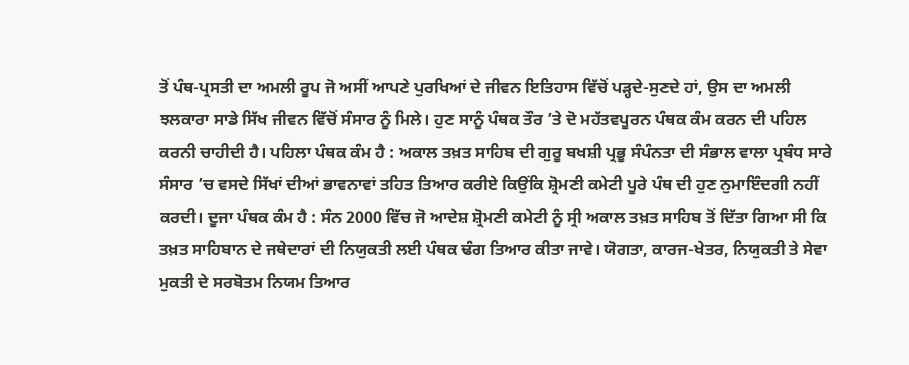ਤੋਂ ਪੰਥ-ਪ੍ਰਸਤੀ ਦਾ ਅਮਲੀ ਰੂਪ ਜੋ ਅਸੀਂ ਆਪਣੇ ਪੁਰਖਿਆਂ ਦੇ ਜੀਵਨ ਇਤਿਹਾਸ ਵਿੱਚੋਂ ਪੜ੍ਹਦੇ-ਸੁਣਦੇ ਹਾਂ, ਉਸ ਦਾ ਅਮਲੀ ਝਲਕਾਰਾ ਸਾਡੇ ਸਿੱਖ ਜੀਵਨ ਵਿੱਚੋਂ ਸੰਸਾਰ ਨੂੰ ਮਿਲੇ। ਹੁਣ ਸਾਨੂੰ ਪੰਥਕ ਤੌਰ ’ਤੇ ਦੋ ਮਹੱਤਵਪੂਰਨ ਪੰਥਕ ਕੰਮ ਕਰਨ ਦੀ ਪਹਿਲ ਕਰਨੀ ਚਾਹੀਦੀ ਹੈ। ਪਹਿਲਾ ਪੰਥਕ ਕੰਮ ਹੈ : ਅਕਾਲ ਤਖ਼ਤ ਸਾਹਿਬ ਦੀ ਗੁਰੂ ਬਖਸ਼ੀ ਪ੍ਰਭੂ ਸੰਪੰਨਤਾ ਦੀ ਸੰਭਾਲ ਵਾਲਾ ਪ੍ਰਬੰਧ ਸਾਰੇ ਸੰਸਾਰ ’ਚ ਵਸਦੇ ਸਿੱਖਾਂ ਦੀਆਂ ਭਾਵਨਾਵਾਂ ਤਹਿਤ ਤਿਆਰ ਕਰੀਏ ਕਿਉਂਕਿ ਸ਼੍ਰੋਮਣੀ ਕਮੇਟੀ ਪੂਰੇ ਪੰਥ ਦੀ ਹੁਣ ਨੁਮਾਇੰਦਗੀ ਨਹੀਂ ਕਰਦੀ। ਦੂਜਾ ਪੰਥਕ ਕੰਮ ਹੈ : ਸੰਨ 2000 ਵਿੱਚ ਜੋ ਆਦੇਸ਼ ਸ਼੍ਰੋਮਣੀ ਕਮੇਟੀ ਨੂੰ ਸ੍ਰੀ ਅਕਾਲ ਤਖ਼ਤ ਸਾਹਿਬ ਤੋਂ ਦਿੱਤਾ ਗਿਆ ਸੀ ਕਿ ਤਖ਼ਤ ਸਾਹਿਬਾਨ ਦੇ ਜਥੇਦਾਰਾਂ ਦੀ ਨਿਯੁਕਤੀ ਲਈ ਪੰਥਕ ਢੰਗ ਤਿਆਰ ਕੀਤਾ ਜਾਵੇ। ਯੋਗਤਾ, ਕਾਰਜ-ਖੇਤਰ, ਨਿਯੁਕਤੀ ਤੇ ਸੇਵਾ ਮੁਕਤੀ ਦੇ ਸਰਬੋਤਮ ਨਿਯਮ ਤਿਆਰ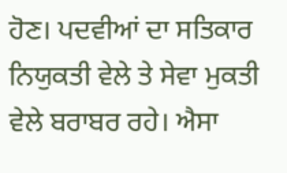ਹੋਣ। ਪਦਵੀਆਂ ਦਾ ਸਤਿਕਾਰ ਨਿਯੁਕਤੀ ਵੇਲੇ ਤੇ ਸੇਵਾ ਮੁਕਤੀ ਵੇਲੇ ਬਰਾਬਰ ਰਹੇ। ਐਸਾ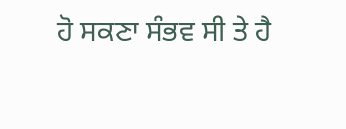ਹੋ ਸਕਣਾ ਸੰਭਵ ਸੀ ਤੇ ਹੈ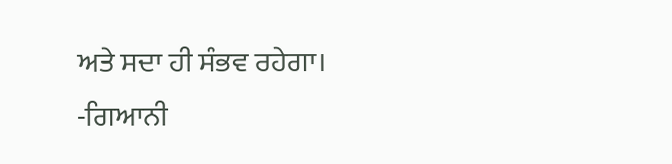ਅਤੇ ਸਦਾ ਹੀ ਸੰਭਵ ਰਹੇਗਾ।
-ਗਿਆਨੀ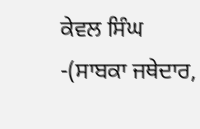ਕੇਵਲ ਸਿੰਘ
-(ਸਾਬਕਾ ਜਥੇਦਾਰ,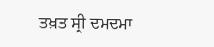ਤਖ਼ਤ ਸ੍ਰੀ ਦਮਦਮਾ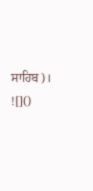ਸਾਹਿਬ)।
![]()